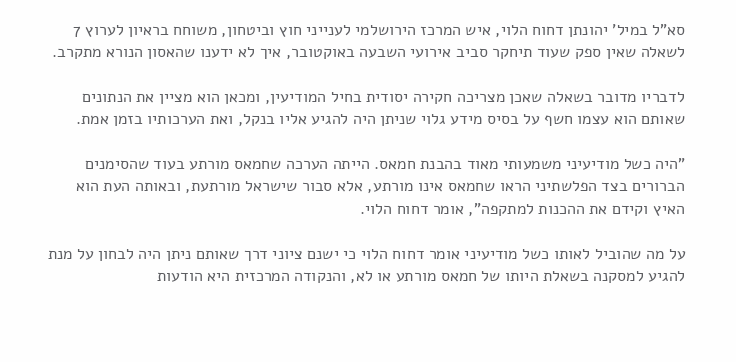סא"ל במיל' יהונתן דחוח הלוי, איש המרכז הירושלמי לענייני חוץ וביטחון, משוחח בראיון לערוץ 7 לשאלה שאין ספק שעוד תיחקר סביב אירועי השבעה באוקטובר, איך לא ידענו שהאסון הנורא מתקרב.

לדבריו מדובר בשאלה שאכן מצריכה חקירה יסודית בחיל המודיעין, ומכאן הוא מציין את הנתונים שאותם הוא עצמו חשף על בסיס מידע גלוי שניתן היה להגיע אליו בנקל, ואת הערכותיו בזמן אמת.

"היה כשל מודיעיני משמעותי מאוד בהבנת חמאס. הייתה הערכה שחמאס מורתע בעוד שהסימנים הברורים בצד הפלשתיני הראו שחמאס אינו מורתע, אלא סבור שישראל מורתעת, ובאותה העת הוא האיץ וקידם את ההכנות למתקפה", אומר דחוח הלוי.

על מה שהוביל לאותו כשל מודיעיני אומר דחוח הלוי כי ישנם ציוני דרך שאותם ניתן היה לבחון על מנת להגיע למסקנה בשאלת היותו של חמאס מורתע או לא, והנקודה המרכזית היא הודעות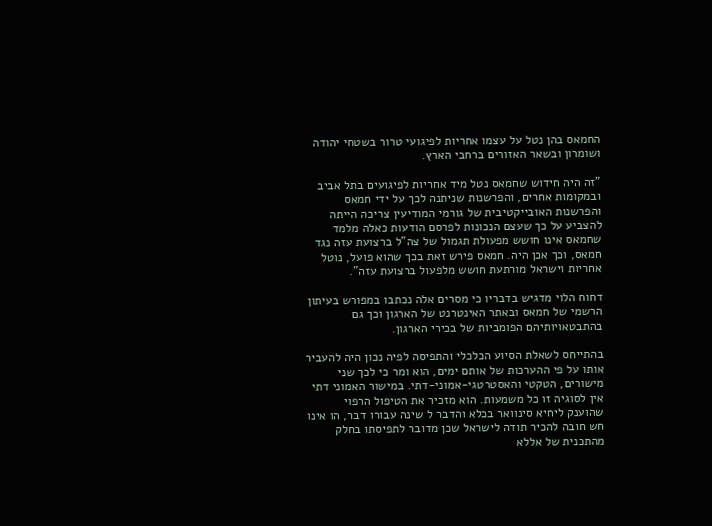החמאס בהן נטל על עצמו אחריות לפיגועי טרור בשטחי יהודה ושומרון ובשאר האזורים ברחבי הארץ.

"זה היה חידוש שחמאס נטל מיד אחריות לפיגועים בתל אביב ובמקומות אחרים, והפרשנות שניתנה לכך על ידי חמאס והפרשנות האובייקטיבית של גורמי המודיעין צריכה הייתה להצביע על כך שעצם הנכונות לפרסם הודעות כאלה מלמד שחמאס אינו חושש מפעולת תגמול של צה"ל ברצועת עזה נגד חמאס, וכך אכן היה. חמאס פירש זאת בכך שהוא פועל, נוטל אחריות וישראל מורתעת חושש מלפעול ברצועת עזה".

דחוח הלוי מדגיש בדבריו כי מסרים אלה נכתבו במפורש בעיתון הרשמי של חמאס ובאתר האינטרנט של הארגון וכך גם בהתבטאויותיהם הפומביות של בכירי הארגון.

בהתייחס לשאלת הסיוע הכלכלי והתפיסה לפיה נכון היה להעביר אותו על פי ההערכות של אותם ימים, הוא ומר כי לכך שני מישורים, הטקטי והאסטרטגי-אמוני-דתי. במישור האמוני דתי אין לסוגיה זו כל משמעות. הוא מזכיר את הטיפול הרפוי שהוענק ליחיא סינוואר בכלא והדבר ל שינה עבורו דבר, הו אינו חש חובה להכיר תודה לישראל שכן מדובר לתפיסתו בחלק מהתכנית של אללא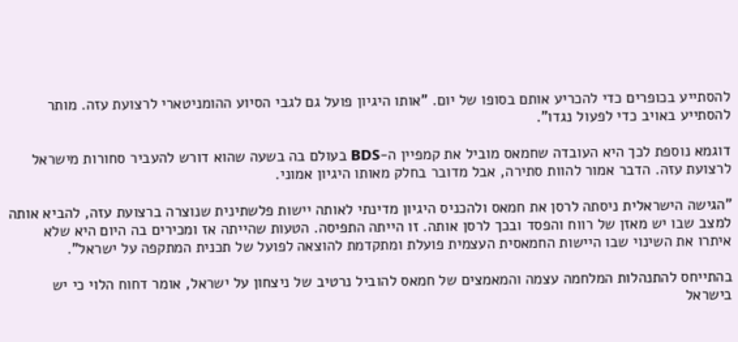להסתייע בכופרים כדי להכריע אותם בסופו של יום. "אותו היגיון פועל גם לגבי הסיוע ההומניטארי לרצועת עזה. מותר להסתייע באויב כדי לפעול נגדו".

דוגמא נוספת לכך היא העובדה שחמאס מוביל את קמפיין ה-BDS בעולם בה בשעה שהוא דורש להעביר סחורות מישראל לרצועת עזה. הדבר אמור להוות סתירה, אבל מדובר בחלק מאותו היגיון אמוני.

"הגישה הישראלית ניסתה לרסן את חמאס ולהכניס היגיון מדינתי לאותה יישות פלשתינית שנוצרה ברצועת עזה, להביא אותה למצב שבו יש מאזן של רווח והפסד ובכך לרסן אותה. זו הייתה התפיסה. הטעות שהייתה אז ומכירים בה היום היא שלא איתרו את השינוי שבו היישות החמאסית העצמית פועלת ומתקדמת להוצאה לפועל של תכנית המתקפה על ישראל".

בהתייחס להתנהלות המלחמה עצמה והמאמצים של חמאס להוביל נרטיב של ניצחון על ישראל, אומר דחוח הלוי כי יש בישראל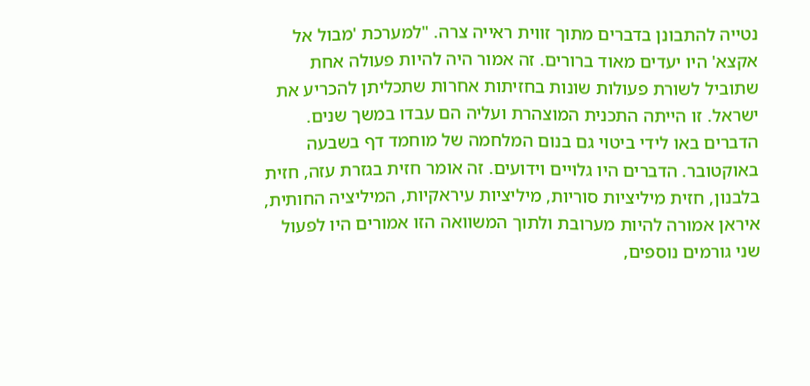נטייה להתבונן בדברים מתוך זווית ראייה צרה. "למערכת 'מבול אל אקצא' היו יעדים מאוד ברורים. זה אמור היה להיות פעולה אחת שתוביל לשורת פעולות שונות בחזיתות אחרות שתכליתן להכריע את ישראל. זו הייתה התכנית המוצהרת ועליה הם עבדו במשך שנים. הדברים באו לידי ביטוי גם בנום המלחמה של מוחמד דף בשבעה באוקטובר. הדברים היו גלויים וידועים. זה אומר חזית בגזרת עזה, חזית בלבנון, חזית מיליציות סוריות, מיליציות עיראקיות, המיליציה החותית, איראן אמורה להיות מערובת ולתוך המשוואה הזו אמורים היו לפעול שני גורמים נוספים,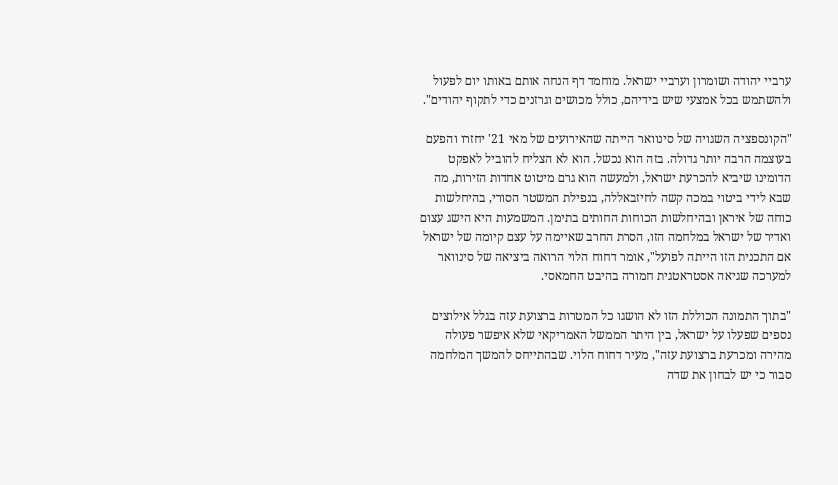ערביי יהודה ושומרון וערביי ישראל. מוחמד דף הנחה אותם באותו יום לפעול ולהשתמש בכל אמצעי שיש בידיהם, כולל מכושים וגרזנים כדי לתקוף יהודים".

"הקונספציה השגויה של סינוואר הייתה שהאירועים של מאי 21' יחזרו והפעם בעוצמה הרבה יותר גדולה. בזה הוא נכשל. הוא לא הצליח להוביל לאפקט הדומינו שיביא להכרעת ישראל, ולמעשה הוא גרם מיטוט אחדות הזירות, מה שבא לידי ביטוי במכה קשה לחיזבאללה, בנפילת המשטר הסורי, בהיחלשות כוחה של איראן ובהיחלשות הכוחות החותים בתימן. המשמעות היא הישג עצום ואדיר של ישראל במלחמה הזו, הסרת החרב שאיימה על עצם קיומה של ישראל אם התכנית הזו הייתה לפועל", אומר דחוח הלוי הרואה ביציאה של סינוואר למערכה שגיאה אסטראטגית חמורה בהיבט החמאסי.

"בתוך התמונה הכוללת הזו לא הושגו כל המטרות ברצועת עזה בגלל אילוצים נספים שפעלו על ישראל, בין היתר הממשל האמריקאי שלא איפשר פעולה מהירה ומכרעת ברצועת עזה", מעיר דחוח הלוי. שבהתייחס להמשך המלחמה סבור כי יש לבחון את שדה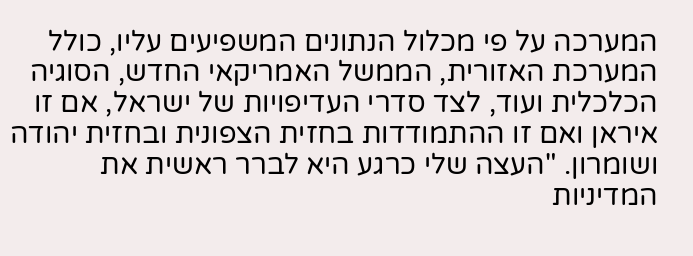המערכה על פי מכלול הנתונים המשפיעים עליו, כולל המערכת האזורית, הממשל האמריקאי החדש, הסוגיה הכלכלית ועוד, לצד סדרי העדיפויות של ישראל, אם זו איראן ואם זו ההתמודדות בחזית הצפונית ובחזית יהודה ושומרון. "העצה שלי כרגע היא לברר ראשית את המדיניות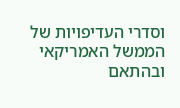וסדרי העדיפויות של הממשל האמריקאי ובהתאם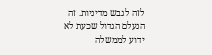לזה לגבש מדיניות. זה הנעלם הגדול שכעת לא ידוע לממשלה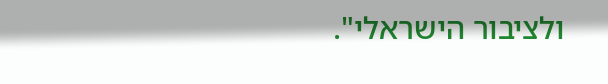ולציבור הישראלי".